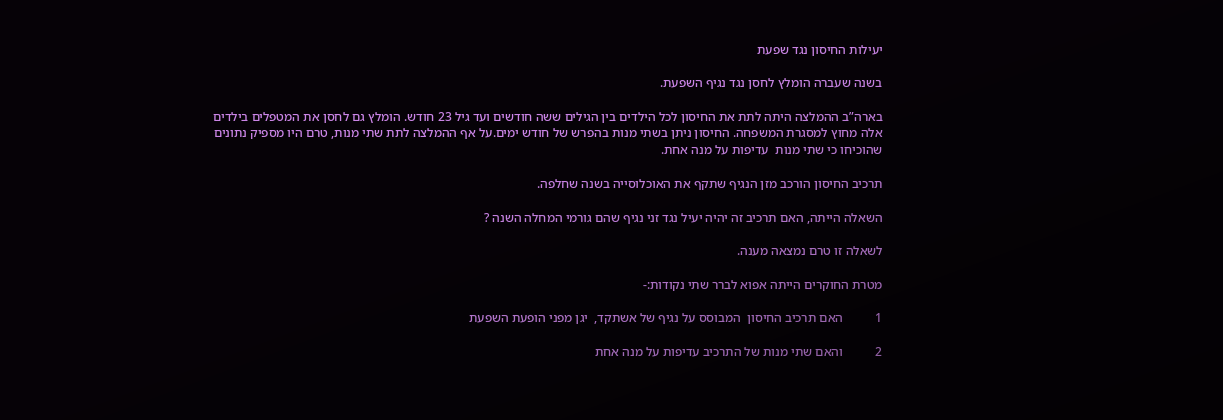יעילות החיסון נגד שפעת

בשנה שעברה הומלץ לחסן נגד נגיף השפעת.

בארה”ב ההמלצה היתה לתת את החיסון לכל הילדים בין הגילים ששה חודשים ועד גיל 23 חודש. הומלץ גם לחסן את המטפלים בילדים אלה מחוץ למסגרת המשפחה. החיסון ניתן בשתי מנות בהפרש של חודש ימים.על אף ההמלצה לתת שתי מנות, טרם היו מספיק נתונים  שהוכיחו כי שתי מנות  עדיפות על מנה אחת.

תרכיב החיסון הורכב מזן הנגיף שתקף את האוכלוסייה בשנה שחלפה.

השאלה הייתה, האם תרכיב זה יהיה יעיל נגד זני נגיף שהם גורמי המחלה השנה ?

לשאלה זו טרם נמצאה מענה.

מטרת החוקרים הייתה אפוא לברר שתי נקודות:-

1          האם תרכיב החיסון  המבוסס על נגיף של אשתקד,  יגן מפני הופעת השפעת

2          והאם שתי מנות של התרכיב עדיפות על מנה אחת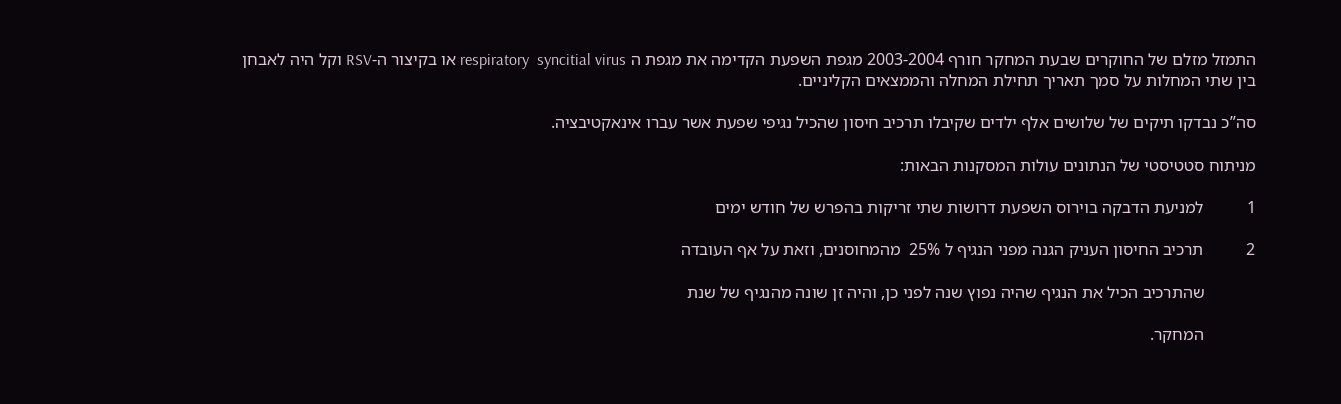התמזל מזלם של החוקרים שבעת המחקר חורף 2003-2004 מגפת השפעת הקדימה את מגפת ה respiratory  syncitial virus או בקיצור ה-RSV וקל היה לאבחן בין שתי המחלות על סמך תאריך תחילת המחלה והממצאים הקליניים.

סה”כ נבדקו תיקים של שלושים אלף ילדים שקיבלו תרכיב חיסון שהכיל נגיפי שפעת אשר עברו אינאקטיבציה.

מניתוח סטטיסטי של הנתונים עולות המסקנות הבאות:

1          למניעת הדבקה בוירוס השפעת דרושות שתי זריקות בהפרש של חודש ימים

2          תרכיב החיסון העניק הגנה מפני הנגיף ל 25%  מהמחוסנים, וזאת על אף העובדה

            שהתרכיב הכיל את הנגיף שהיה נפוץ שנה לפני כן, והיה זן שונה מהנגיף של שנת

            המחקר.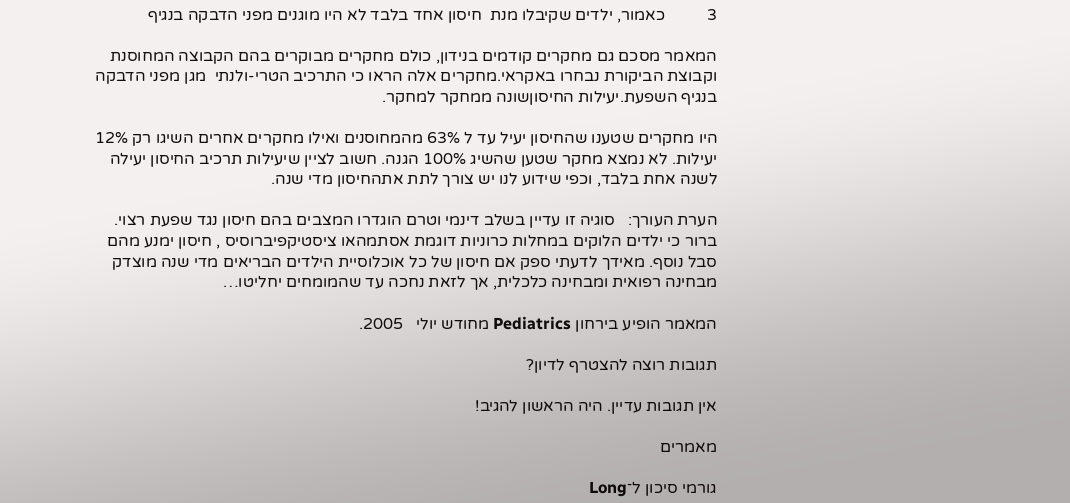3          כאמור, ילדים שקיבלו מנת  חיסון אחד בלבד לא היו מוגנים מפני הדבקה בנגיף

המאמר מסכם גם מחקרים קודמים בנידון, כולם מחקרים מבוקרים בהם הקבוצה המחוסנת וקבוצת הביקורת נבחרו באקראי.מחקרים אלה הראו כי התרכיב הטרי-ולנתי  מגן מפני הדבקה בנגיף השפעת.יעילות החיסוןשונה ממחקר למחקר.

היו מחקרים שטענו שהחיסון יעיל עד ל 63% מהמחוסנים ואילו מחקרים אחרים השיגו רק 12% יעילות. לא נמצא מחקר שטען שהשיג 100% הגנה. חשוב לציין שיעילות תרכיב החיסון יעילה לשנה אחת בלבד, וכפי שידוע לנו יש צורך לתת אתהחיסון מדי שנה.

הערת העורך:   סוגיה זו עדיין בשלב דינמי וטרם הוגדרו המצבים בהם חיסון נגד שפעת רצוי. ברור כי ילדים הלוקים במחלות כרוניות דוגמת אסתמהאו ציסטיקפיברוסיס , חיסון ימנע מהם סבל נוסף. מאידך לדעתי ספק אם חיסון של כל אוכלוסיית הילדים הבריאים מדי שנה מוצדק מבחינה רפואית ומבחינה כלכלית, אך לזאת נחכה עד שהמומחים יחליטו…

המאמר הופיע בירחון Pediatrics מחודש יולי   2005.

תגובות רוצה להצטרף לדיון?

אין תגובות עדיין. היה הראשון להגיב!

מאמרים

גורמי סיכון ל־Long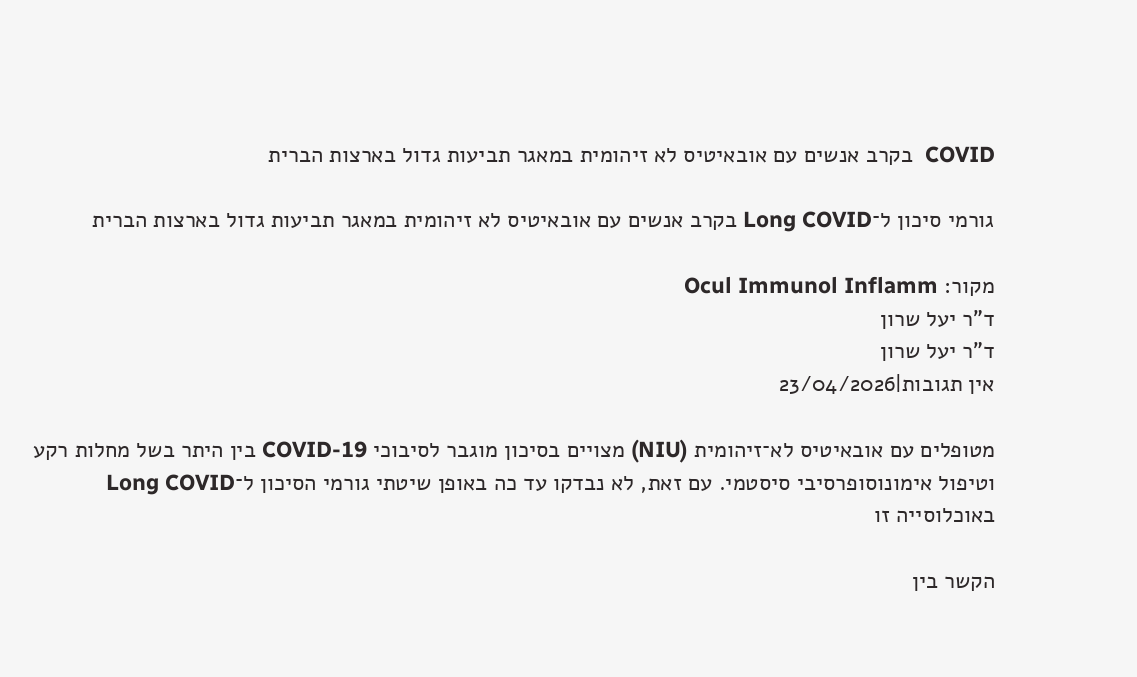COVID  בקרב אנשים עם אובאיטיס לא זיהומית במאגר תביעות גדול בארצות הברית

גורמי סיכון ל־Long COVID בקרב אנשים עם אובאיטיס לא זיהומית במאגר תביעות גדול בארצות הברית

מקור: Ocul Immunol Inflamm
ד"ר יעל שרון
ד"ר יעל שרון
אין תגובות|23/04/2026

מטופלים עם אובאיטיס לא־זיהומית (NIU) מצויים בסיכון מוגבר לסיבוכי COVID-19 בין היתר בשל מחלות רקע וטיפול אימונוסופרסיבי סיסטמי. עם זאת, לא נבדקו עד כה באופן שיטתי גורמי הסיכון ל־Long COVID באוכלוסייה זו

הקשר בין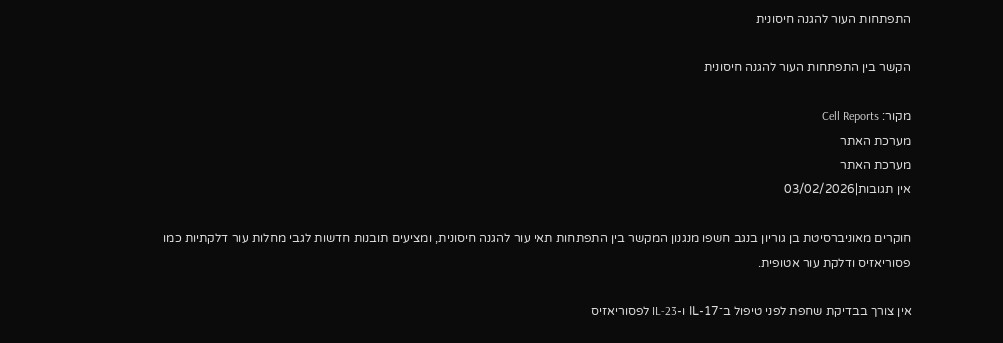התפתחות העור להגנה חיסונית

הקשר בין התפתחות העור להגנה חיסונית

מקור: Cell Reports
מערכת האתר
מערכת האתר
אין תגובות|03/02/2026

חוקרים מאוניברסיטת בן גוריון בנגב חשפו מנגנון המקשר בין התפתחות תאי עור להגנה חיסונית, ומציעים תובנות חדשות לגבי מחלות עור דלקתיות כמו פסוריאזיס ודלקת עור אטופית.

אין צורך בבדיקת שחפת לפני טיפול ב־IL-17 ו-IL-23 לפסוריאזיס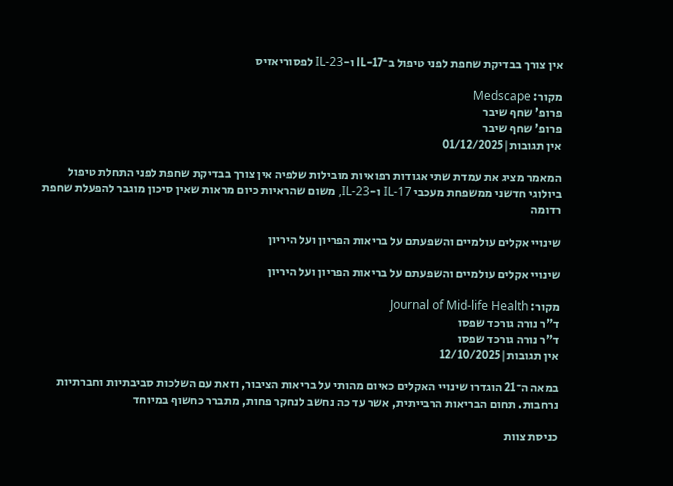אין צורך בבדיקת שחפת לפני טיפול ב־IL-17 ו-IL-23 לפסוריאזיס

מקור: Medscape
פרופ' שחף שיבר
פרופ' שחף שיבר
אין תגובות|01/12/2025

המאמר מציג את עמדת שתי אגודות רפואיות מובילות שלפיה אין צורך בבדיקת שחפת לפני התחלת טיפול ביולוגי חדשני ממשפחת מעכבי IL-17 ו-IL-23, משום שהראיות כיום מראות שאין סיכון מוגבר להפעלת שחפת רדומה

שינויי אקלים עולמיים והשפעתם על בריאות הפריון ועל היריון

שינויי אקלים עולמיים והשפעתם על בריאות הפריון ועל היריון

מקור: Journal of Mid-life Health
ד"ר נורה גורכד שפסו
ד"ר נורה גורכד שפסו
אין תגובות|12/10/2025

במאה ה־21 הוגדרו שינויי האקלים כאיום מהותי על בריאות הציבור, וזאת עם השלכות סביבתיות וחברתיות נרחבות. תחום הבריאות הרבייתית, אשר עד כה נחשב לנחקר פחות, מתברר כחשוף במיוחד

כניסת צוות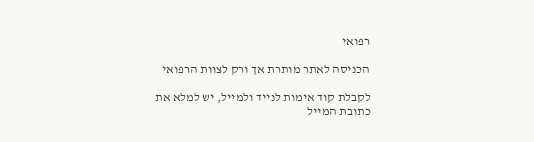רפואי

הכניסה לאתר מותרת אך ורק לצוות הרפואי

לקבלת קוד אימות לנייד ולמייל, יש למלא את כתובת המייל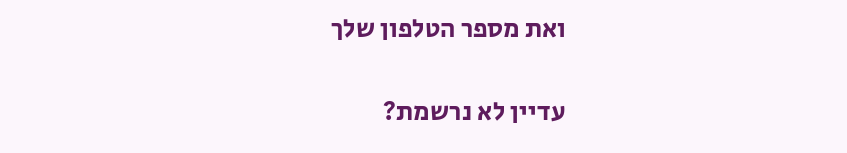ואת מספר הטלפון שלך

עדיין לא נרשמת?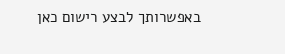באפשרותך לבצע רישום כאן